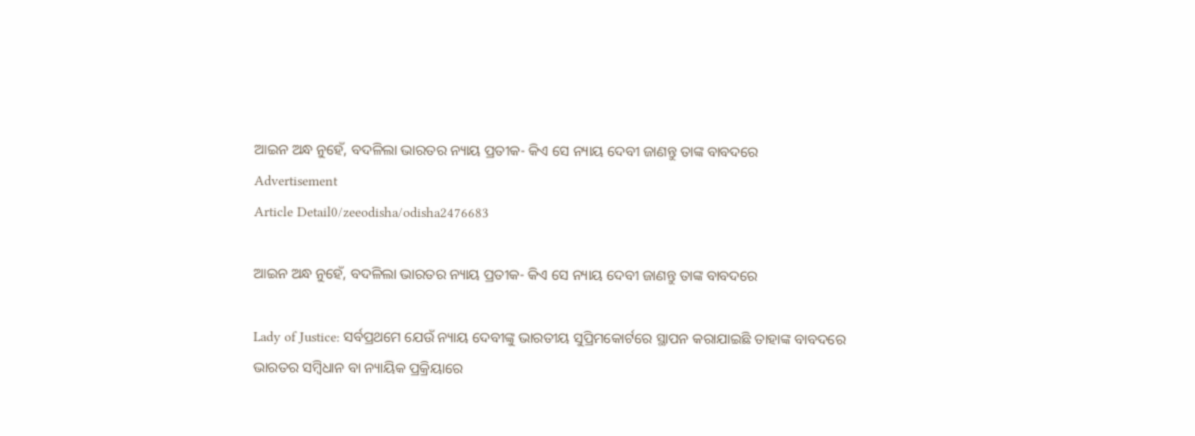ଆଇନ ଅନ୍ଧ ନୁହେଁ, ବଦଳିଲା ଭାରତର ନ୍ୟାୟ ପ୍ରତୀକ- କିଏ ସେ ନ୍ୟାୟ ଦେବୀ ଜାଣନ୍ତୁ ତାଙ୍କ ବାବଦରେ
Advertisement
Article Detail0/zeeodisha/odisha2476683

ଆଇନ ଅନ୍ଧ ନୁହେଁ, ବଦଳିଲା ଭାରତର ନ୍ୟାୟ ପ୍ରତୀକ- କିଏ ସେ ନ୍ୟାୟ ଦେବୀ ଜାଣନ୍ତୁ ତାଙ୍କ ବାବଦରେ

Lady of Justice: ସର୍ବପ୍ରଥମେ ଯେଉଁ ନ୍ୟାୟ ଦେବୀଙ୍କୁ ଭାରତୀୟ ସୁପ୍ରିମକୋର୍ଟରେ ସ୍ଥାପନ କରାଯାଇଛି ତାହାଙ୍କ ବାବଦରେ ଭାରତର ସମ୍ବିଧାନ ବା ନ୍ୟାୟିକ ପ୍ରକ୍ରିୟାରେ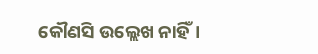କୌଣସି ଉଲ୍ଲେଖ ନାହିଁ।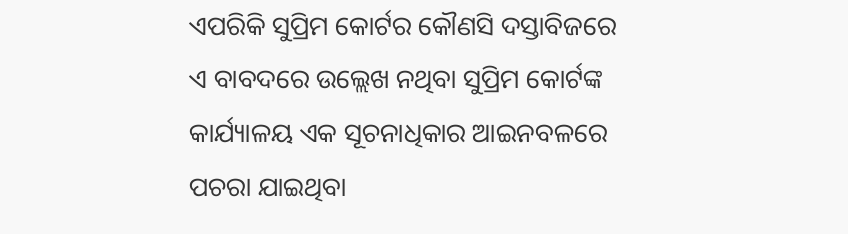ଏପରିକି ସୁପ୍ରିମ କୋର୍ଟର କୌଣସି ଦସ୍ତାବିଜରେ ଏ ବାବଦରେ ଉଲ୍ଲେଖ ନଥିବା ସୁପ୍ରିମ କୋର୍ଟଙ୍କ କାର୍ଯ୍ୟାଳୟ ଏକ ସୂଚନାଧିକାର ଆଇନବଳରେ ପଚରା ଯାଇଥିବା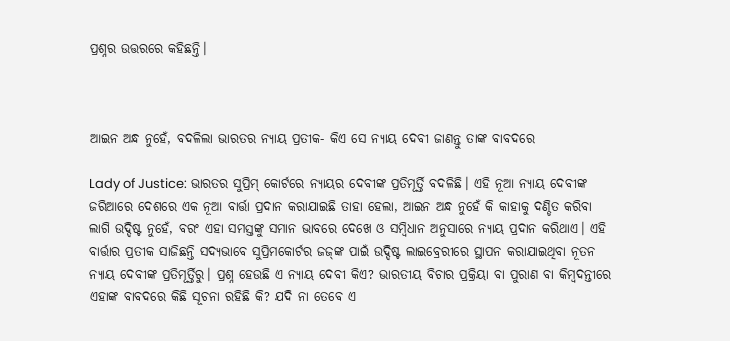ପ୍ରଶ୍ନର ଉତ୍ତରରେ କହିଛନ୍ତି।



ଆଇନ ଅନ୍ଧ ନୁହେଁ, ବଦଳିଲା ଭାରତର ନ୍ୟାୟ ପ୍ରତୀକ- କିଏ ସେ ନ୍ୟାୟ ଦେବୀ ଜାଣନ୍ତୁ ତାଙ୍କ ବାବଦରେ

Lady of Justice: ଭାରତର ସୁପ୍ରିମ୍‍ କୋର୍ଟରେ ନ୍ୟାୟର ଦେବୀଙ୍କ ପ୍ରତିମୂର୍ତ୍ତି ବଦଳିଛି। ଏହି ନୂଆ ନ୍ୟାୟ ଦେବୀଙ୍କ ଜରିଆରେ ଦେଶରେ ଏକ ନୂଆ ବାର୍ତ୍ତା ପ୍ରଦାନ କରାଯାଇଛି ତାହା ହେଲା, ଆଇନ ଅନ୍ଧ ନୁହେଁ କି କାହାକୁ ଦଣ୍ଡିତ କରିବା ଲାଗି ଉଦ୍ଦିଷ୍ଟ ନୁହେଁ, ବରଂ ଏହା ସମସ୍ତଙ୍କୁ ସମାନ ଭାବରେ ଦେଖେ ଓ ସମ୍ବିଧାନ ଅନୁସାରେ ନ୍ୟାୟ ପ୍ରଦାନ କରିଥାଏ। ଏହି ବାର୍ତ୍ତାର ପ୍ରତୀକ ସାଜିଛନ୍ତି ସଦ୍ୟଭାବେ ସୁପ୍ରିମକୋର୍ଟର ଜଜ୍‍ଙ୍କ ପାଇଁ ଉଦ୍ଦିଷ୍ଟ ଲାଇବ୍ରେରୀରେ ସ୍ଥାପନ କରାଯାଇଥିବା ନୂତନ ନ୍ୟାୟ ଦେବୀଙ୍କ ପ୍ରତିମୂର୍ତ୍ତିରୁ। ପ୍ରଶ୍ନ ହେଉଛି ଏ ନ୍ୟାୟ ଦେବୀ କିଏ? ଭାରତୀୟ ବିଚାର ପ୍ରକ୍ରିୟା ବା ପୁରାଣ ବା କିମ୍ବଦନ୍ତୀରେ ଏହାଙ୍କ ବାବଦରେ କିଛି ସୂଚନା ରହିଛି କି? ଯଦି ନା ତେବେ ଏ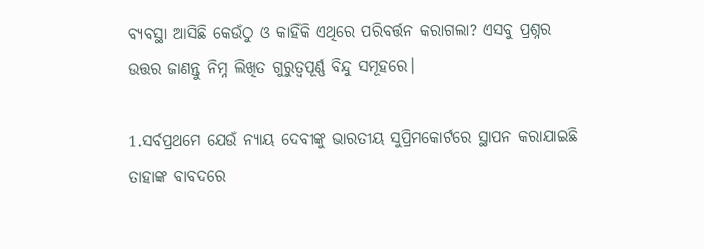ବ୍ୟବସ୍ଥା ଆସିଛି କେଉଁଠୁ ଓ କାହିଁକି ଏଥିରେ ପରିବର୍ତ୍ତନ କରାଗଲା? ଏସବୁ ପ୍ରଶ୍ନର ଉତ୍ତର ଜାଣନ୍ତୁ ନିମ୍ନ ଲିଖିତ ଗୁରୁତ୍ୱପୂର୍ଣ୍ଣ ବିନ୍ଦୁ ସମୂହରେ।

1.ସର୍ବପ୍ରଥମେ ଯେଉଁ ନ୍ୟାୟ ଦେବୀଙ୍କୁ ଭାରତୀୟ ସୁପ୍ରିମକୋର୍ଟରେ ସ୍ଥାପନ କରାଯାଇଛି ତାହାଙ୍କ ବାବଦରେ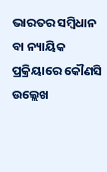ଭାରତର ସମ୍ବିଧାନ ବା ନ୍ୟାୟିକ ପ୍ରକ୍ରିୟାରେ କୌଣସି ଉଲ୍ଲେଖ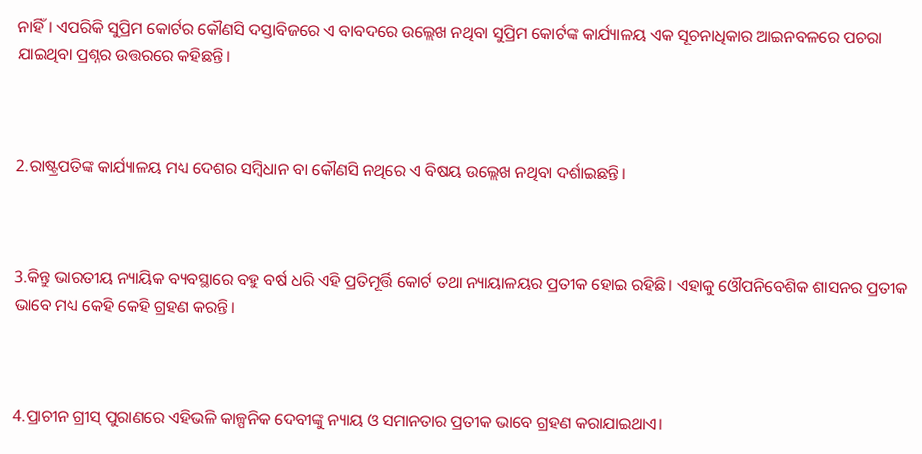ନାହିଁ। ଏପରିକି ସୁପ୍ରିମ କୋର୍ଟର କୌଣସି ଦସ୍ତାବିଜରେ ଏ ବାବଦରେ ଉଲ୍ଲେଖ ନଥିବା ସୁପ୍ରିମ କୋର୍ଟଙ୍କ କାର୍ଯ୍ୟାଳୟ ଏକ ସୂଚନାଧିକାର ଆଇନବଳରେ ପଚରା ଯାଇଥିବା ପ୍ରଶ୍ନର ଉତ୍ତରରେ କହିଛନ୍ତି।



2.ରାଷ୍ଟ୍ରପତିଙ୍କ କାର୍ଯ୍ୟାଳୟ ମଧ୍ୟ ଦେଶର ସମ୍ବିଧାନ ବା କୌଣସି ନଥିରେ ଏ ବିଷୟ ଉଲ୍ଲେଖ ନଥିବା ଦର୍ଶାଇଛନ୍ତି।



3.କିନ୍ତୁ ଭାରତୀୟ ନ୍ୟାୟିକ ବ୍ୟବସ୍ଥାରେ ବହୁ ବର୍ଷ ଧରି ଏହି ପ୍ରତିମୂର୍ତ୍ତି କୋର୍ଟ ତଥା ନ୍ୟାୟାଳୟର ପ୍ରତୀକ ହୋଇ ରହିଛି। ଏହାକୁ ଓୌପନିବେଶିକ ଶାସନର ପ୍ରତୀକ ଭାବେ ମଧ୍ୟ କେହି କେହି ଗ୍ରହଣ କରନ୍ତି।



4.ପ୍ରାଚୀନ ଗ୍ରୀସ୍‍ ପୁରାଣରେ ଏହିଭଳି କାଳ୍ପନିକ ଦେବୀଙ୍କୁ ନ୍ୟାୟ ଓ ସମାନତାର ପ୍ରତୀକ ଭାବେ ଗ୍ରହଣ କରାଯାଇଥାଏ।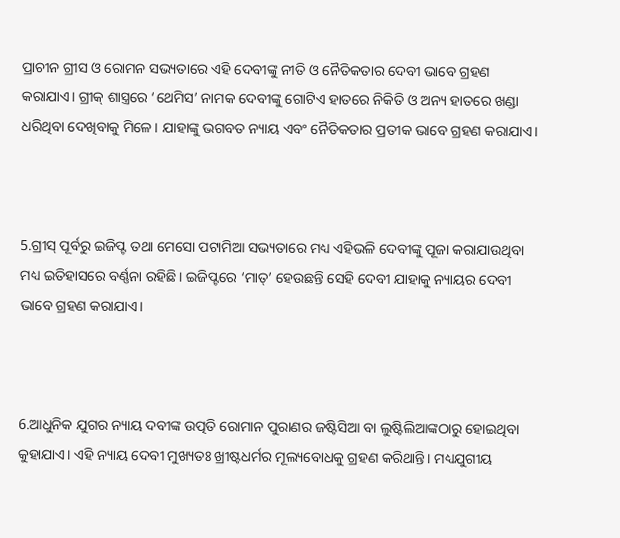ପ୍ରାଚୀନ ଗ୍ରୀସ ଓ ରୋମନ ସଭ୍ୟତାରେ ଏହି ଦେବୀଙ୍କୁ ନୀତି ଓ ନୈତିକତାର ଦେବୀ ଭାବେ ଗ୍ରହଣ କରାଯାଏ। ଗ୍ରୀକ୍‍ ଶାସ୍ତ୍ରରେ ‘ଥେମିସ’ ନାମକ ଦେବୀଙ୍କୁ ଗୋଟିଏ ହାତରେ ନିକିତି ଓ ଅନ୍ୟ ହାତରେ ଖଣ୍ଡା ଧରିଥିବା ଦେଖିବାକୁ ମିଳେ। ଯାହାଙ୍କୁ ଭଗବତ ନ୍ୟାୟ ଏବଂ ନୈତିକତାର ପ୍ରତୀକ ଭାବେ ଗ୍ରହଣ କରାଯାଏ।



5.ଗ୍ରୀସ୍‍ ପୂର୍ବରୁ ଇଜିପ୍ଟ ତଥା ମେସୋ ପଟାମିଆ ସଭ୍ୟତାରେ ମଧ୍ୟ ଏହିଭଳି ଦେବୀଙ୍କୁ ପୂଜା କରାଯାଉଥିବା ମଧ୍ୟ ଇତିହାସରେ ବର୍ଣ୍ଣନା ରହିଛି। ଇଜିପ୍ଟରେ ‘ମାତ୍‍’ ହେଉଛନ୍ତି ସେହି ଦେବୀ ଯାହାକୁ ନ୍ୟାୟର ଦେବୀ ଭାବେ ଗ୍ରହଣ କରାଯାଏ।



6.ଆଧୁନିକ ଯୁଗର ନ୍ୟାୟ ଦବୀଙ୍କ ଉତ୍ପତି ରୋମାନ ପୁରାଣର ଜଷ୍ଟିସିଆ ବା ଲୁଷ୍ଟିଲିଆଙ୍କଠାରୁ ହୋଇଥିବା କୁହାଯାଏ। ଏହି ନ୍ୟାୟ ଦେବୀ ମୁଖ୍ୟତଃ ଖ୍ରୀଷ୍ଟଧର୍ମର ମୂଲ୍ୟବୋଧକୁ ଗ୍ରହଣ କରିଥାନ୍ତି। ମଧ୍ୟଯୁଗୀୟ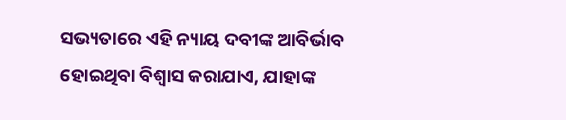ସଭ୍ୟତାରେ ଏହି ନ୍ୟାୟ ଦବୀଙ୍କ ଆବିର୍ଭାବ ହୋଇଥିବା ବିଶ୍ୱାସ କରାଯାଏ, ଯାହାଙ୍କ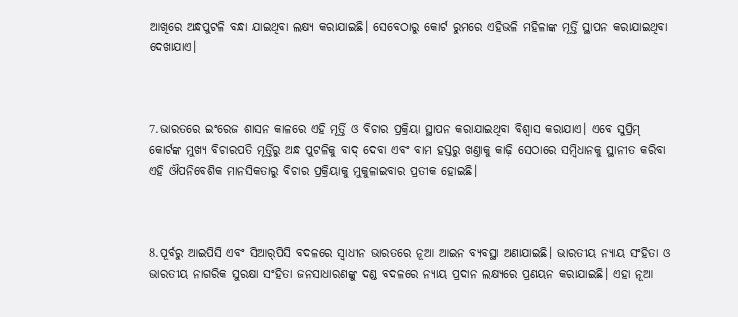ଆଖିରେ ଅନ୍ଧପୁଟଳି ବନ୍ଧା ଯାଇଥିବା ଲକ୍ଷ୍ୟ କରାଯାଇଛି। ସେବେଠାରୁ କୋର୍ଟ ରୁମରେ ଏହିଭଳି ମହିଳାଙ୍କ ମୂର୍ତ୍ତି ସ୍ଥାପନ କରାଯାଇଥିବା ଦେଖାଯାଏ।



7.ଭାରତରେ ଇଂରେଜ ଶାସନ କାଳରେ ଏହି ମୂର୍ତ୍ତି ଓ ବିଚାର ପ୍ରକ୍ରିୟା ସ୍ଥାପନ କରାଯାଇଥିବା ବିଶ୍ୱାସ କରାଯାଏ। ଏବେ ସୁପ୍ରିମ୍‍ କୋର୍ଟଙ୍କ ମୁଖ୍ୟ ବିଚାରପତି ମୂର୍ତ୍ତିରୁ ଅନ୍ଧ ପୁଟଳିକୁ ବାଦ୍‍ ଦେବା ଏବଂ ବାମ ହସ୍ତରୁ ଖଣ୍ତାକୁ କାଢ଼ି ସେଠାରେ ସମ୍ବିଧାନକୁ ସ୍ଥାନୀତ କରିବା ଏହି ଔପନିବେଶିକ ମାନସିକତାରୁ ବିଚାର ପ୍ରକ୍ରିୟାକୁ ମୁକୁଳାଇବାର ପ୍ରତୀକ ହୋଇଛି।



8.ପୂର୍ବରୁ ଆଇପିସି ଏବଂ ସିଆର୍‍ପିସି ବଦଳରେ ସ୍ୱାଧୀନ ଭାରତରେ ନୂଆ ଆଇନ ବ୍ୟବସ୍ଥା ଅଣାଯାଇଛି। ଭାରତୀୟ ନ୍ୟାୟ ସଂହିତା ଓ ଭାରତୀୟ ନାଗରିକ ସୁରକ୍ଷା ସଂହିତା ଜନସାଧାରଣଙ୍କୁ ଦଣ୍ଡ ବଦଳରେ ନ୍ୟାୟ ପ୍ରଦାନ ଲକ୍ଷ୍ୟରେ ପ୍ରଣୟନ କରାଯାଇଛି। ଏହା ନୂଆ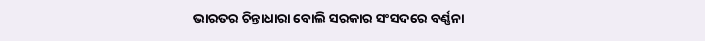ଭାରତର ଚିନ୍ତାଧାରା ବୋଲି ସରକାର ସଂସଦରେ ବର୍ଣ୍ଣନା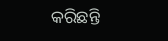କରିଛନ୍ତି